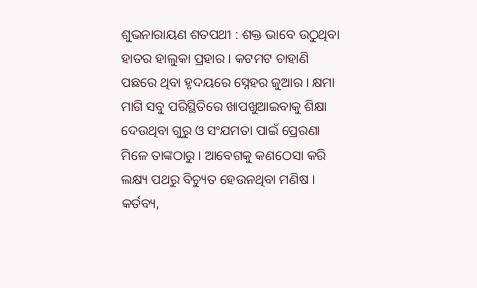ଶୁଭନାରାୟଣ ଶତପଥୀ : ଶକ୍ତ ଭାବେ ଉଠୁଥିବା ହାତର ହାଲୁକା ପ୍ରହାର । କଟମଟ ଚାହାଣି ପଛରେ ଥିବା ହୃଦୟରେ ସ୍ନେହର ଜୁଆର । କ୍ଷମା ମାଗି ସବୁ ପରିସ୍ଥିତିରେ ଖାପଖୁଆଇବାକୁ ଶିକ୍ଷା ଦେଉଥିବା ଗୁରୁ ଓ ସଂଯମତା ପାଇଁ ପ୍ରେରଣା ମିଳେ ତାଙ୍କଠାରୁ । ଆବେଗକୁ କଣଠେସା କରି ଲକ୍ଷ୍ୟ ପଥରୁ ବିଚ୍ୟୁତ ହେଉନଥିବା ମଣିଷ । କର୍ତବ୍ୟ,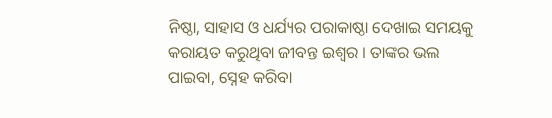ନିଷ୍ଠା, ସାହାସ ଓ ଧର୍ଯ୍ୟର ପରାକାଷ୍ଠା ଦେଖାଇ ସମୟକୁ କରାୟତ କରୁଥିବା ଜୀବନ୍ତ ଇଶ୍ୱର । ତାଙ୍କର ଭଲ ପାଇବା, ସ୍ନେହ କରିବା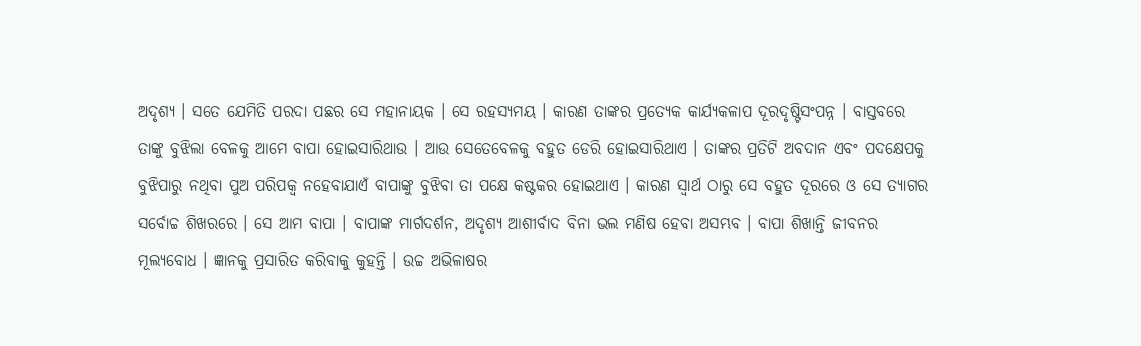ଅଦୃଶ୍ୟ । ସତେ ଯେମିତି ପରଦା ପଛର ସେ ମହାନାୟକ । ସେ ରହସ୍ୟମୟ । କାରଣ ତାଙ୍କର ପ୍ରତ୍ୟେକ କାର୍ଯ୍ୟକଳାପ ଦୂରଦୃଷ୍ଟିସଂପନ୍ନ । ବାସ୍ତବରେ ତାଙ୍କୁ ବୁଝିଲା ବେଳକୁ ଆମେ ବାପା ହୋଇସାରିଥାଉ । ଆଉ ସେତେବେଳକୁ ବହୁତ ଡେରି ହୋଇସାରିଥାଏ । ତାଙ୍କର ପ୍ରତିଟି ଅବଦାନ ଏବଂ ପଦକ୍ଷେପକୁ ବୁଝିପାରୁ ନଥିବା ପୁଅ ପରିପକ୍ୱ ନହେବାଯାଏଁ ବାପାଙ୍କୁ ବୁଝିବା ତା ପକ୍ଷେ କଷ୍ଟକର ହୋଇଥାଏ । କାରଣ ସ୍ୱାର୍ଥ ଠାରୁ ସେ ବହୁତ ଦୂରରେ ଓ ସେ ତ୍ୟାଗର ସର୍ବୋଚ୍ଚ ଶିଖରରେ । ସେ ଆମ ବାପା । ବାପାଙ୍କ ମାର୍ଗଦର୍ଶନ, ଅଦୃଶ୍ୟ ଆଶୀର୍ବାଦ ବିନା ଭଲ ମଣିଷ ହେବା ଅସମ୍ଭବ । ବାପା ଶିଖାନ୍ତି ଜୀବନର ମୂଲ୍ୟବୋଧ । ଜ୍ଞାନକୁ ପ୍ରସାରିତ କରିବାକୁ କୁହନ୍ତି । ଉଚ୍ଚ ଅଭିଳାଷର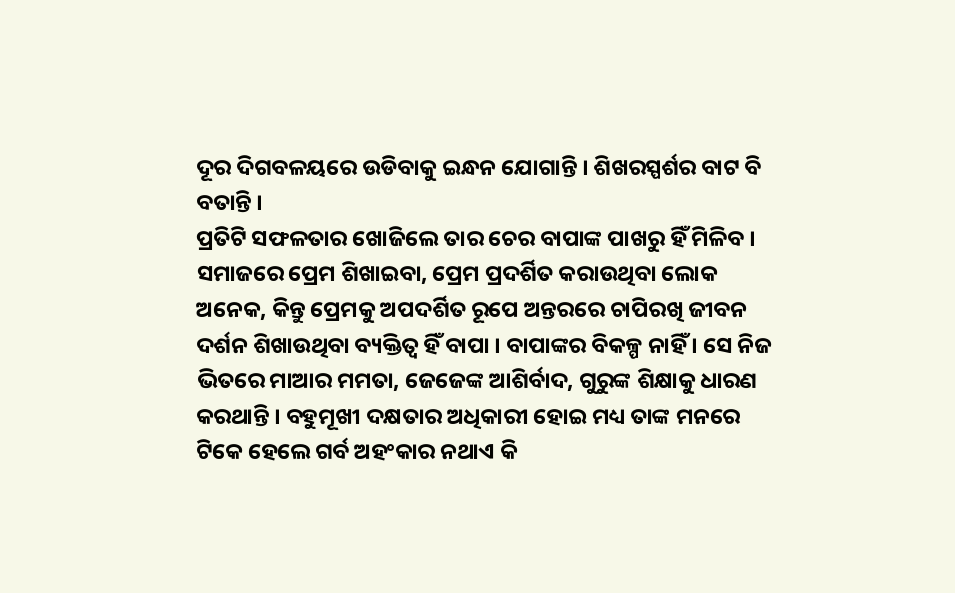ଦୂର ଦିଗବଳୟରେ ଉଡିବାକୁ ଇନ୍ଧନ ଯୋଗାନ୍ତି । ଶିଖରସ୍ପର୍ଶର ବାଟ ବି ବତାନ୍ତି ।
ପ୍ରତିଟି ସଫଳତାର ଖୋଜିଲେ ତାର ଚେର ବାପାଙ୍କ ପାଖରୁ ହିଁ ମିଳିବ । ସମାଜରେ ପ୍ରେମ ଶିଖାଇବା, ପ୍ରେମ ପ୍ରଦର୍ଶିତ କରାଉଥିବା ଲୋକ ଅନେକ, କିନ୍ତୁ ପ୍ରେମକୁ ଅପଦର୍ଶିତ ରୂପେ ଅନ୍ତରରେ ଚାପିରଖି ଜୀବନ ଦର୍ଶନ ଶିଖାଉଥିବା ବ୍ୟକ୍ତିତ୍ୱ ହିଁ ବାପା । ବାପାଙ୍କର ବିକଳ୍ପ ନାହିଁ । ସେ ନିଜ ଭିତରେ ମାଆର ମମତା, ଜେଜେଙ୍କ ଆଶିର୍ବାଦ, ଗୁରୁଙ୍କ ଶିକ୍ଷାକୁ ଧାରଣ କରଥାନ୍ତି । ବହୁମୂଖୀ ଦକ୍ଷତାର ଅଧିକାରୀ ହୋଇ ମଧ୍ୟ ତାଙ୍କ ମନରେ ଟିକେ ହେଲେ ଗର୍ବ ଅହଂକାର ନଥାଏ କି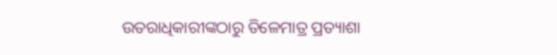ଉତରାଧିକାରୀଙ୍କଠାରୁ ତିଳେମାତ୍ର ପ୍ରତ୍ୟାଶା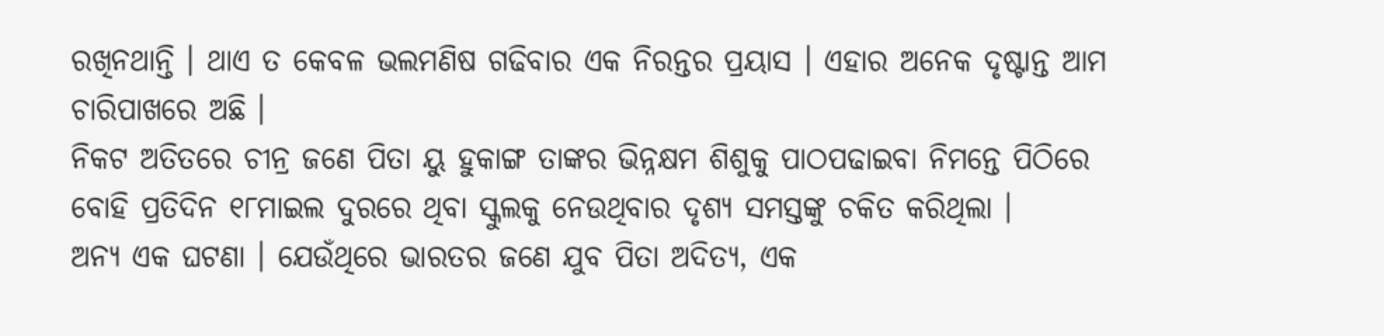ରଖିନଥାନ୍ତି । ଥାଏ ତ କେବଳ ଭଲମଣିଷ ଗଢିବାର ଏକ ନିରନ୍ତର ପ୍ରୟାସ । ଏହାର ଅନେକ ଦୃଷ୍ଟାନ୍ତ ଆମ ଚାରିପାଖରେ ଅଛି ।
ନିକଟ ଅତିତରେ ଚୀନ୍ର ଜଣେ ପିତା ୟୁ ହୁକାଙ୍ଗ ତାଙ୍କର ଭିନ୍ନକ୍ଷମ ଶିଶୁକୁ ପାଠପଢାଇବା ନିମନ୍ତେ ପିଠିରେ ବୋହି ପ୍ରତିଦିନ ୧୮ମାଇଲ ଦୁରରେ ଥିବା ସ୍କୁଲକୁ ନେଉଥିବାର ଦୃଶ୍ୟ ସମସ୍ତଙ୍କୁ ଚକିତ କରିଥିଲା ।
ଅନ୍ୟ ଏକ ଘଟଣା । ଯେଉଁଥିରେ ଭାରତର ଜଣେ ଯୁବ ପିତା ଅଦିତ୍ୟ, ଏକ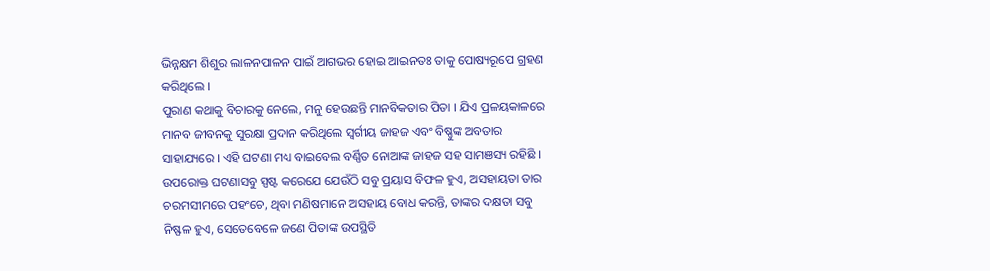ଭିନ୍ନକ୍ଷମ ଶିଶୁର ଲାଳନପାଳନ ପାଇଁ ଆଗଭର ହୋଇ ଆଇନତଃ ତାକୁ ପୋଷ୍ୟରୂପେ ଗ୍ରହଣ କରିଥିଲେ ।
ପୁରାଣ କଥାକୁ ବିଚାରକୁ ନେଲେ, ମନୁ ହେଉଛନ୍ତି ମାନବିକତାର ପିତା । ଯିଏ ପ୍ରଳୟକାଳରେ ମାନବ ଜୀବନକୁ ସୁରକ୍ଷା ପ୍ରଦାନ କରିଥିଲେ ସ୍ୱର୍ଗୀୟ ଜାହଜ ଏବଂ ବିଷ୍ଣୁଙ୍କ ଅବତାର ସାହାଯ୍ୟରେ । ଏହି ଘଟଣା ମଧ୍ୟ ବାଇବେଲ ବର୍ଣ୍ଣିତ ନୋଆଙ୍କ ଜାହଜ ସହ ସାମଞସ୍ୟ ରହିଛି ।
ଉପରୋକ୍ତ ଘଟଣାସବୁ ସ୍ପଷ୍ଟ କରେଯେ ଯେଉଁଠି ସବୁ ପ୍ରୟାସ ବିଫଳ ହୁଏ, ଅସହାୟତା ତାର ଚରମସୀମରେ ପହଂଚେ, ଥିବା ମଣିଷମାନେ ଅସହାୟ ବୋଧ କରନ୍ତି, ତାଙ୍କର ଦକ୍ଷତା ସବୁ ନିଷ୍ଫଳ ହୁଏ, ସେତେବେଳେ ଜଣେ ପିତାଙ୍କ ଉପସ୍ଥିତି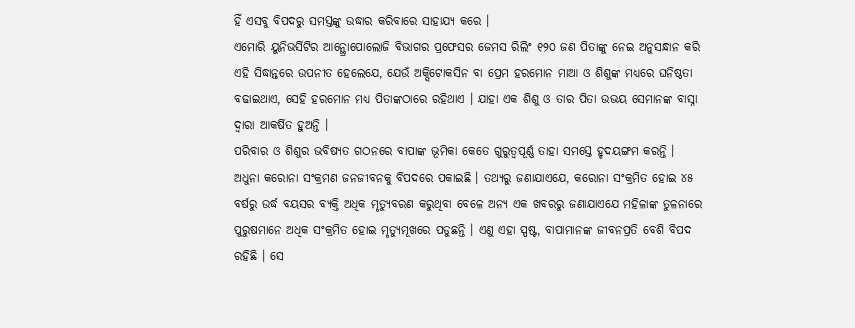ହିଁ ଏସବୁ ବିପଦରୁ ସମସ୍ତଙ୍କୁ ଉଦ୍ଧାର କରିବାରେ ସାହାଯ୍ୟ କରେ ।
ଏମୋରି ୟୁନିଭର୍ସିଟିର ଆନ୍ଥ୍ରୋପୋଲୋଜି ବିଭାଗର ପ୍ରଫେସର ଜେମସ ରିଲିଂ ୧୨୦ ଜଣ ପିତାଙ୍କୁ ନେଇ ଅନୁସନ୍ଧାନ କରି ଏହି ସିଦ୍ଧାନ୍ତରେ ଉପନୀତ ହେଲେଯେ, ଯେଉଁ ଅକ୍ସିଟୋକସିନ ବା ପ୍ରେମ ହରମୋନ ମାଆ ଓ ଶିଶୁଙ୍କ ମଧ୍ୟରେ ଘନିଷ୍ଠତା ବଢାଇଥାଏ, ସେହି ହରମୋନ ମଧ୍ୟ ପିତାଙ୍କଠାରେ ରହିଥାଏ । ଯାହା ଏକ ଶିଶୁ ଓ ତାର ପିତା ଉଭୟ ସେମାନଙ୍କ ବାସ୍ନା ଦ୍ୱାରା ଆକର୍ଷିତ ହୁଅନ୍ତି ।
ପରିବାର ଓ ଶିଶୁର ଭବିଷ୍ୟତ ଗଠନରେ ବାପାଙ୍କ ଭୂମିକା କେତେ ଗୁରୁତ୍ୱପୂର୍ଣ୍ଣ ତାହା ସମସ୍ତେ ହୃଦୟଙ୍ଗମ କରନ୍ତି । ଅଧୁନା କରୋନା ସଂକ୍ରମଣ ଜନଜୀବନକୁ ବିପଦରେ ପକାଇଛି । ତଥ୍ୟରୁ ଜଣାଯାଏଯେ, କରୋନା ସଂକ୍ରମିତ ହୋଇ ୪୫ ବର୍ଷରୁ ଉର୍ଦ୍ଧ ବୟସର ବ୍ୟକ୍ତି ଅଧିକ ମୃତ୍ୟୁବରଣ କରୁଥିବା ବେଳେ ଅନ୍ୟ ଏକ ଖବରରୁ ଜଣାଯାଏଯେ ମହିଳାଙ୍କ ତୁଳନାରେ ପୁରୁଷମାନେ ଅଧିକ ସଂକ୍ରମିତ ହୋଇ ମୃତ୍ୟୁମୂଖରେ ପଡୁଛନ୍ତି । ଏଣୁ ଏହା ସ୍ପଷ୍ଟ, ବାପାମାନଙ୍କ ଜୀବନପ୍ରତି ବେଶି ବିପଦ ରହିଛି । ସେ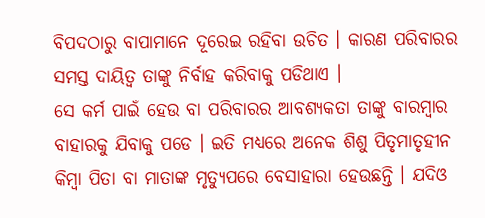ବିପଦଠାରୁ ବାପାମାନେ ଦୂରେଇ ରହିବା ଉଚିତ । କାରଣ ପରିବାରର ସମସ୍ତ ଦାୟିତ୍ୱ ତାଙ୍କୁ ନିର୍ବାହ କରିବାକୁ ପଡିଥାଏ ।
ସେ କର୍ମ ପାଇଁ ହେଉ ବା ପରିବାରର ଆବଶ୍ୟକତା ତାଙ୍କୁ ବାରମ୍ବାର ବାହାରକୁ ଯିବାକୁ ପଡେ । ଇତି ମଧ୍ୟରେ ଅନେକ ଶିଶୁ ପିତୃମାତୃହୀନ କିମ୍ବା ପିତା ବା ମାତାଙ୍କ ମୃତ୍ୟୁପରେ ବେସାହାରା ହେଉଛନ୍ତି । ଯଦିଓ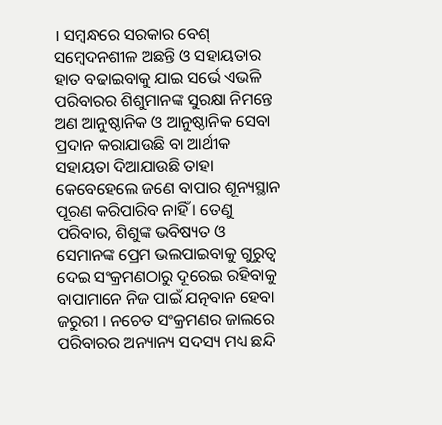। ସମ୍ବନ୍ଧରେ ସରକାର ବେଶ୍ ସମ୍ବେଦନଶୀଳ ଅଛନ୍ତି ଓ ସହାୟତାର ହାତ ବଢାଇବାକୁ ଯାଇ ସର୍ଭେ ଏଭଳି ପରିବାରର ଶିଶୁମାନଙ୍କ ସୁରକ୍ଷା ନିମନ୍ତେ ଅଣ ଆନୁଷ୍ଠାନିକ ଓ ଆନୁଷ୍ଠାନିକ ସେବା ପ୍ରଦାନ କରାଯାଉଛି ବା ଆର୍ଥୀକ ସହାୟତା ଦିଆଯାଉଛି ତାହା କେବେହେଲେ ଜଣେ ବାପାର ଶୂନ୍ୟସ୍ଥାନ ପୂରଣ କରିପାରିବ ନାହିଁ । ତେଣୁ ପରିବାର, ଶିଶୁଙ୍କ ଭବିଷ୍ୟତ ଓ ସେମାନଙ୍କ ପ୍ରେମ ଭଲପାଇବାକୁ ଗୁରୁତ୍ୱ ଦେଇ ସଂକ୍ରମଣଠାରୁ ଦୂରେଇ ରହିବାକୁ ବାପାମାନେ ନିଜ ପାଇଁ ଯତ୍ନବାନ ହେବା ଜରୁରୀ । ନଚେତ ସଂକ୍ରମଣର ଜାଲରେ ପରିବାରର ଅନ୍ୟାନ୍ୟ ସଦସ୍ୟ ମଧ୍ୟ ଛନ୍ଦି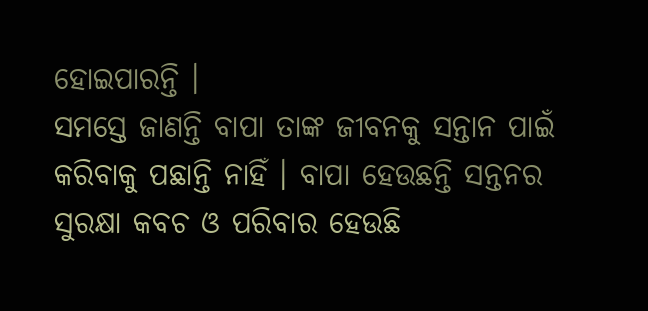ହୋଇପାରନ୍ତି ।
ସମସ୍ତେ ଜାଣନ୍ତି ବାପା ତାଙ୍କ ଜୀବନକୁ ସନ୍ତାନ ପାଇଁ କରିବାକୁ ପଛାନ୍ତି ନାହିଁ । ବାପା ହେଉଛନ୍ତି ସନ୍ତନର ସୁରକ୍ଷା କବଚ ଓ ପରିବାର ହେଉଛି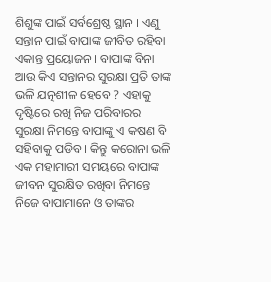ଶିଶୁଙ୍କ ପାଇଁ ସର୍ବଶ୍ରେଷ୍ଠ ସ୍ଥାନ । ଏଣୁ ସନ୍ତାନ ପାଇଁ ବାପାଙ୍କ ଜୀବିତ ରହିବା ଏକାନ୍ତ ପ୍ରୟୋଜନ । ବାପାଙ୍କ ବିନା ଆଉ କିଏ ସନ୍ତାନର ସୁରକ୍ଷା ପ୍ରତି ତାଙ୍କ ଭଳି ଯତ୍ନଶୀଳ ହେବେ ? ଏହାକୁ ଦୃଷ୍ଟିରେ ରଖି ନିଜ ପରିବାରର ସୁରକ୍ଷା ନିମନ୍ତେ ବାପାଙ୍କୁ ଏ କଷଣ ବି ସହିବାକୁ ପଡିବ । କିନ୍ତୁ କରୋନା ଭଳି ଏକ ମହାମାରୀ ସମୟରେ ବାପାଙ୍କ ଜୀବନ ସୁରକ୍ଷିତ ରଖିବା ନିମନ୍ତେ ନିଜେ ବାପାମାନେ ଓ ତାଙ୍କର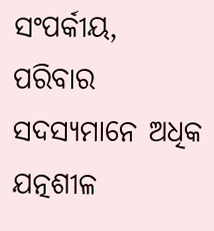ସଂପର୍କୀୟ, ପରିବାର ସଦସ୍ୟମାନେ ଅଧିକ ଯତ୍ନଶୀଳ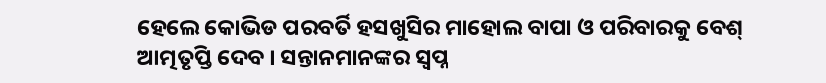ହେଲେ କୋଭିଡ ପରବର୍ତି ହସଖୁସିର ମାହୋଲ ବାପା ଓ ପରିବାରକୁ ବେଶ୍ ଆତ୍ମତୃପ୍ତି ଦେବ । ସନ୍ତାନମାନଙ୍କର ସ୍ୱପ୍ନ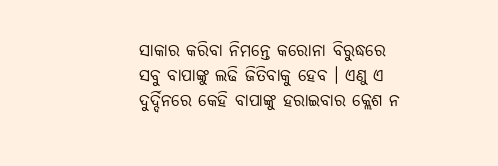ସାକାର କରିବା ନିମନ୍ତେ କରୋନା ବିରୁଦ୍ଧରେ ସବୁ ବାପାଙ୍କୁ ଲଢି ଜିତିବାକୁ ହେବ । ଏଣୁ ଏ ଦୁର୍ଦ୍ଦିନରେ କେହି ବାପାଙ୍କୁ ହରାଇବାର କ୍ଲେଶ ନ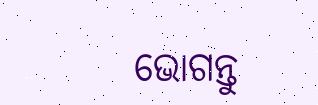ଭୋଗନ୍ତୁ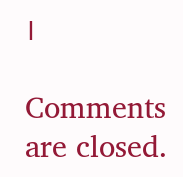।

Comments are closed.